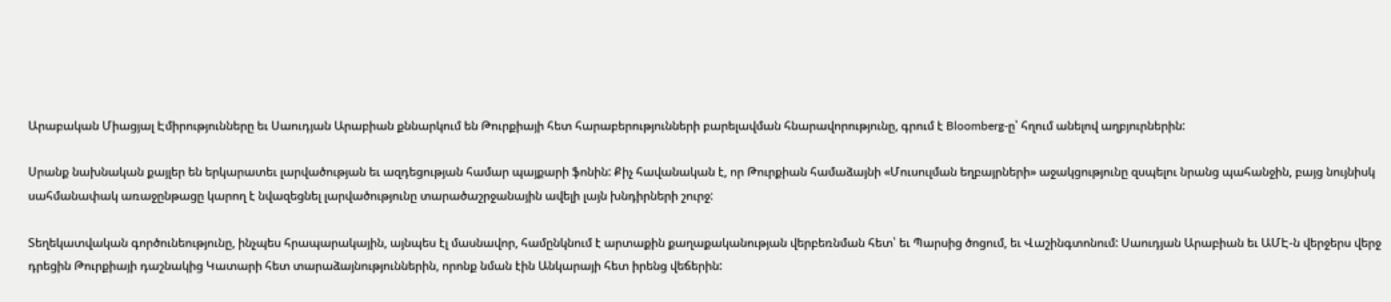Արաբական Միացյալ Էմիրությունները եւ Սաուդյան Արաբիան քննարկում են Թուրքիայի հետ հարաբերությունների բարելավման հնարավորությունը, գրում է Bloomberg-ը՝ հղում անելով աղբյուրներին:

Սրանք նախնական քայլեր են երկարատեւ լարվածության եւ ազդեցության համար պայքարի ֆոնին: Քիչ հավանական է, որ Թուրքիան համաձայնի «Մուսուլման եղբայրների» աջակցությունը զսպելու նրանց պահանջին, բայց նույնիսկ սահմանափակ առաջընթացը կարող է նվազեցնել լարվածությունը տարածաշրջանային ավելի լայն խնդիրների շուրջ:

Տեղեկատվական գործունեությունը, ինչպես հրապարակային, այնպես էլ մասնավոր, համընկնում է արտաքին քաղաքականության վերբեռնման հետ՝ եւ Պարսից ծոցում, եւ Վաշինգտոնում: Սաուդյան Արաբիան եւ ԱՄԷ-ն վերջերս վերջ դրեցին Թուրքիայի դաշնակից Կատարի հետ տարաձայնություններին, որոնք նման էին Անկարայի հետ իրենց վեճերին: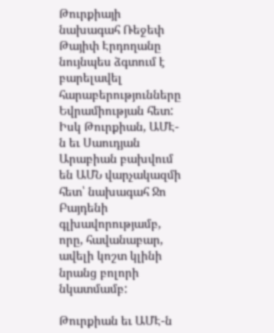Թուրքիայի նախագահ Ռեջեփ Թայիփ Էրդողանը նույնպես ձգտում է բարելավել հարաբերությունները Եվրամիության հետ: Իսկ Թուրքիան, ԱՄԷ-ն եւ Սաուդյան Արաբիան բախվում են ԱՄՆ վարչակազմի հետ՝ նախագահ Ջո Բայդենի գլխավորությամբ, որը, հավանաբար, ավելի կոշտ կլինի նրանց բոլորի նկատմամբ:

Թուրքիան եւ ԱՄԷ-ն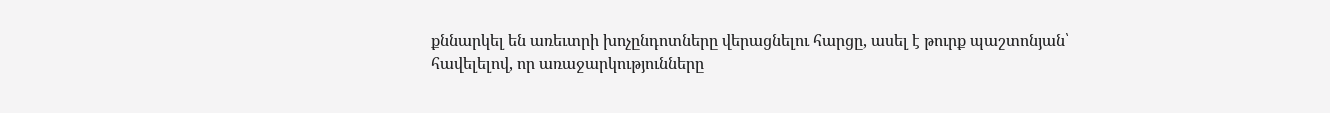քննարկել են առեւտրի խոչընդոտները վերացնելու հարցը, ասել է թուրք պաշտոնյան՝ հավելելով, որ առաջարկությունները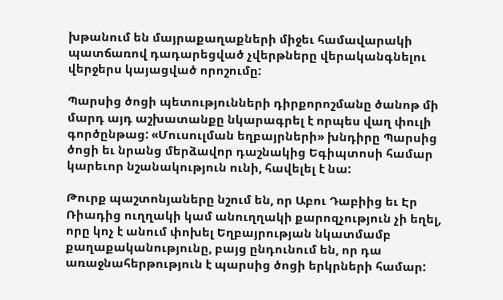խթանում են մայրաքաղաքների միջեւ համավարակի պատճառով դադարեցված չվերթները վերականգնելու վերջերս կայացված որոշումը:

Պարսից ծոցի պետությունների դիրքորոշմանը ծանոթ մի մարդ այդ աշխատանքը նկարագրել է որպես վաղ փուլի գործընթաց: «Մուսուլման եղբայրների» խնդիրը Պարսից ծոցի եւ նրանց մերձավոր դաշնակից Եգիպտոսի համար կարեւոր նշանակություն ունի, հավելել է նա:

Թուրք պաշտոնյաները նշում են, որ Աբու Դաբիից եւ Էր Ռիադից ուղղակի կամ անուղղակի քարոզչություն չի եղել, որը կոչ է անում փոխել Եղբայրության նկատմամբ քաղաքականությունը, բայց ընդունում են, որ դա առաջնահերթություն է պարսից ծոցի երկրների համար: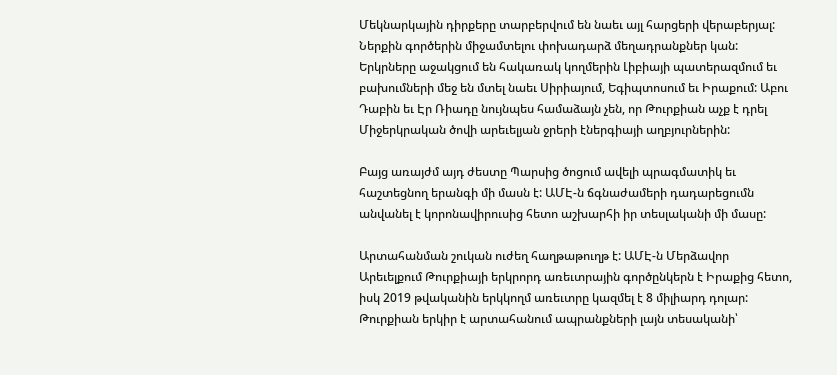Մեկնարկային դիրքերը տարբերվում են նաեւ այլ հարցերի վերաբերյալ: Ներքին գործերին միջամտելու փոխադարձ մեղադրանքներ կան: Երկրները աջակցում են հակառակ կողմերին Լիբիայի պատերազմում եւ բախումների մեջ են մտել նաեւ Սիրիայում, Եգիպտոսում եւ Իրաքում: Աբու Դաբին եւ Էր Ռիադը նույնպես համաձայն չեն, որ Թուրքիան աչք է դրել Միջերկրական ծովի արեւելյան ջրերի էներգիայի աղբյուրներին:

Բայց առայժմ այդ ժեստը Պարսից ծոցում ավելի պրագմատիկ եւ հաշտեցնող երանգի մի մասն է: ԱՄԷ-ն ճգնաժամերի դադարեցումն անվանել է կորոնավիրուսից հետո աշխարհի իր տեսլականի մի մասը:

Արտահանման շուկան ուժեղ հաղթաթուղթ է: ԱՄԷ-ն Մերձավոր Արեւելքում Թուրքիայի երկրորդ առեւտրային գործընկերն է Իրաքից հետո, իսկ 2019 թվականին երկկողմ առեւտրը կազմել է 8 միլիարդ դոլար: Թուրքիան երկիր է արտահանում ապրանքների լայն տեսականի՝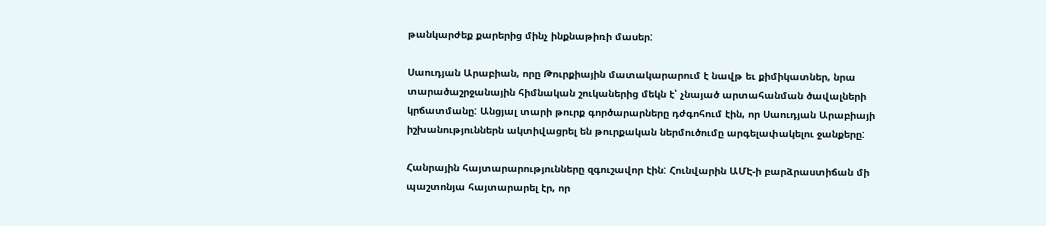թանկարժեք քարերից մինչ ինքնաթիռի մասեր:

Սաուդյան Արաբիան, որը Թուրքիային մատակարարում է նավթ եւ քիմիկատներ, նրա տարածաշրջանային հիմնական շուկաներից մեկն է՝ չնայած արտահանման ծավալների կրճատմանը: Անցյալ տարի թուրք գործարարները դժգոհում էին, որ Սաուդյան Արաբիայի իշխանություններն ակտիվացրել են թուրքական ներմուծումը արգելափակելու ջանքերը:

Հանրային հայտարարությունները զգուշավոր էին: Հունվարին ԱՄԷ-ի բարձրաստիճան մի պաշտոնյա հայտարարել էր, որ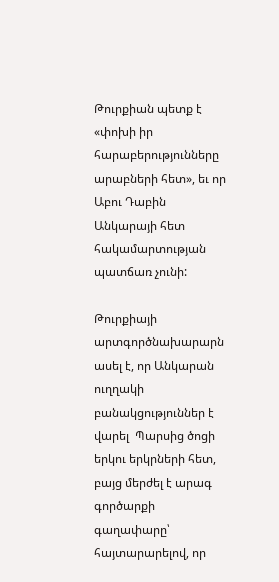Թուրքիան պետք է «փոխի իր հարաբերությունները արաբների հետ», եւ որ Աբու Դաբին Անկարայի հետ հակամարտության պատճառ չունի:

Թուրքիայի արտգործնախարարն ասել է, որ Անկարան ուղղակի բանակցություններ է վարել  Պարսից ծոցի երկու երկրների հետ, բայց մերժել է արագ գործարքի գաղափարը՝ հայտարարելով, որ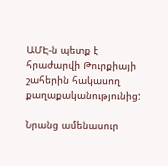ԱՄԷ-ն պետք է հրաժարվի Թուրքիայի շահերին հակասող քաղաքականությունից:

Նրանց ամենասուր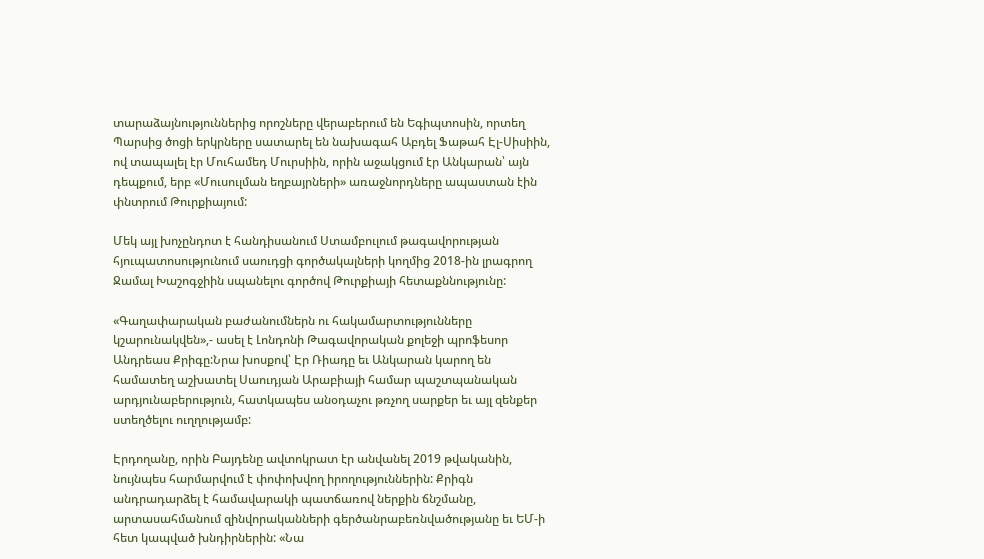տարաձայնություններից որոշները վերաբերում են Եգիպտոսին, որտեղ Պարսից ծոցի երկրները սատարել են նախագահ Աբդել Ֆաթահ Էլ-Սիսիին, ով տապալել էր Մուհամեդ Մուրսիին, որին աջակցում էր Անկարան՝ այն դեպքում, երբ «Մուսուլման եղբայրների» առաջնորդները ապաստան էին փնտրում Թուրքիայում:

Մեկ այլ խոչընդոտ է հանդիսանում Ստամբուլում թագավորության հյուպատոսությունում սաուդցի գործակալների կողմից 2018-ին լրագրող Ջամալ Խաշոգջիին սպանելու գործով Թուրքիայի հետաքննությունը:

«Գաղափարական բաժանումներն ու հակամարտությունները կշարունակվեն»,- ասել է Լոնդոնի Թագավորական քոլեջի պրոֆեսոր Անդրեաս Քրիգը:Նրա խոսքով՝ Էր Ռիադը եւ Անկարան կարող են համատեղ աշխատել Սաուդյան Արաբիայի համար պաշտպանական արդյունաբերություն, հատկապես անօդաչու թռչող սարքեր եւ այլ զենքեր ստեղծելու ուղղությամբ:

Էրդողանը, որին Բայդենը ավտոկրատ էր անվանել 2019 թվականին, նույնպես հարմարվում է փոփոխվող իրողություններին: Քրիգն անդրադարձել է համավարակի պատճառով ներքին ճնշմանը, արտասահմանում զինվորականների գերծանրաբեռնվածությանը եւ ԵՄ-ի հետ կապված խնդիրներին: «Նա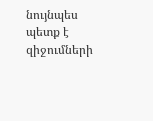նույնպես պետք է զիջումների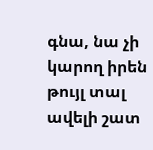գնա, նա չի կարող իրեն թույլ տալ ավելի շատ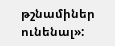թշնամիներ ունենալ»: